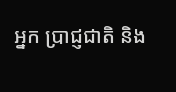អ្នក ប្រាជ្ញជាតិ និង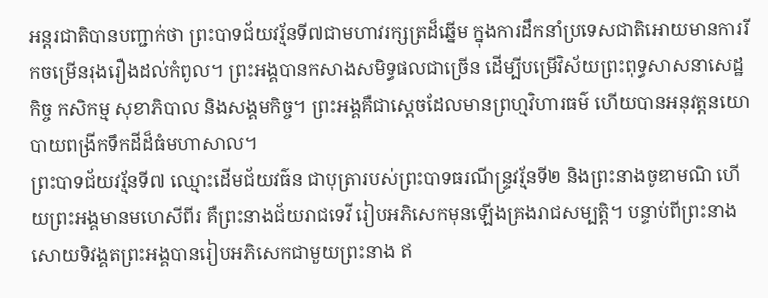អន្តរជាតិបានបញ្ជាក់ថា ព្រះបាទជ័យវរ្ម័នទី៧ជាមហាវរក្សត្រដ៏ឆ្នើម ក្នុងការដឹកនាំប្រទេសជាតិអោយមានការរីកចម្រើនរុងរឿងដល់កំពូល។ ព្រះអង្គបានកសាងសមិទ្ធផលជាច្រើន ដើម្បីបម្រើវិស័យព្រះពុទ្ធសាសនាសេដ្ឋកិច្ច កសិកម្ម សុខាភិបាល និងសង្គមកិច្ច។ ព្រះអង្គគឺជាស្ដេចដែលមានព្រហ្មវិហារធម៌ ហើយបានអនុវត្តនយោបាយពង្រីកទឹកដីដ៏ធំមហាសាល។
ព្រះបាទជ័យវរ្ម័នទី៧ ឈ្មោះដើមជ័យវធ៌ន ជាបុត្រារបស់ព្រះបាទធរណីន្ទ្រវរ្ម័នទី២ និងព្រះនាងចូឌាមណិ ហើយព្រះអង្គមានមហេសីពីរ គឺព្រះនាងជ័យរាជទេវី រៀបអភិសេកមុនឡើងគ្រងរាជសម្បត្តិ។ បន្ទាប់ពីព្រះនាងសោយទិវង្គតព្រះអង្គបានរៀបអភិសេកជាមួយព្រះនាង ឥ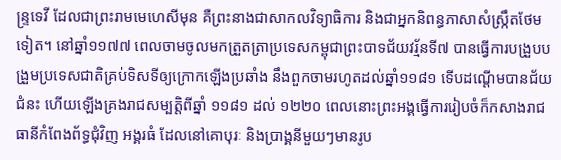ន្ទ្រទេវី ដែលជាព្រះរាមមេហេសីមុន គឺព្រះនាងជាសាកលវិទ្យាធិការ និងជាអ្នកនិពន្ធភាសាសំស្ក្រឹតថែមទៀត។ នៅឆ្នាំ១១៧៧ ពេលចាមចូលមកត្រួតត្រាប្រទេសកម្ពុជាព្រះបាទជ័យវរ្ម័នទី៧ បានធ្វើការបង្រួបបង្រួមប្រទេសជាតិគ្រប់ទិសទីឲ្យក្រោកឡើងប្រឆាំង នឹងពួកចាមរហូតដល់ឆ្នាំ១១៨១ ទើបដណ្ដើមបានជ័យជំនះ ហើយឡើងគ្រងរាជសម្បត្តិពីឆ្នាំ ១១៨១ ដល់ ១២២០ ពេលនោះព្រះអង្គធ្វើការរៀបចំក៏កសាងរាជធានីកំពែងព័ទ្ធជុំវិញ អង្គរធំ ដែលនៅគោបុរៈ និងប្រាង្គនីមួយៗមានរូប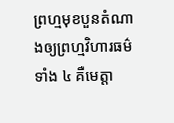ព្រហ្មមុខបួនតំណាងឲ្យព្រហ្មវិហារធម៌ទាំង ៤ គឺមេត្តា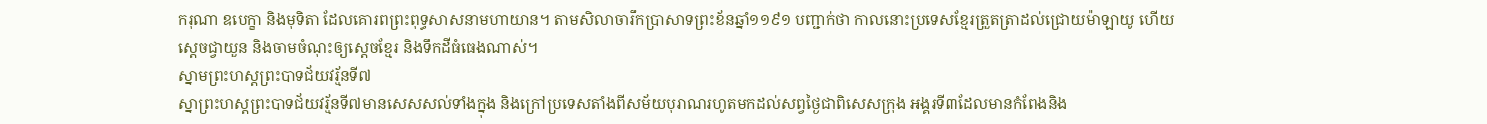ករុណា ឧបេក្ខា និងមុទិតា ដែលគោរពព្រះពុទ្ធសាសនាមហាយាន។ តាមសិលាចារឹកប្រាសាទព្រះខ័នឆ្នាំ១១៩១ បញ្ជាក់ថា កាលនោះប្រទេសខ្មែរត្រួតត្រាដល់ជ្រោយម៉ាឡាយូ ហើយស្ដេចជ្វាយួន និងចាមចំណុះឲ្យស្ដេចខ្មែរ និងទឹកដីធំធេងណាស់។
ស្នាមព្រះហស្តព្រះបាទជ័យវរ្ម័នទី៧
ស្នាព្រះហស្តព្រះបាទជ័យវរ្ម័នទី៧មានសេសសល់ទាំងក្នុង និងក្រៅប្រទេសតាំងពីសម័យបុរាណរហូតមកដល់សព្វថ្ងៃជាពិសេសក្រុង អង្គរទី៣ដែលមានកំពែងនិង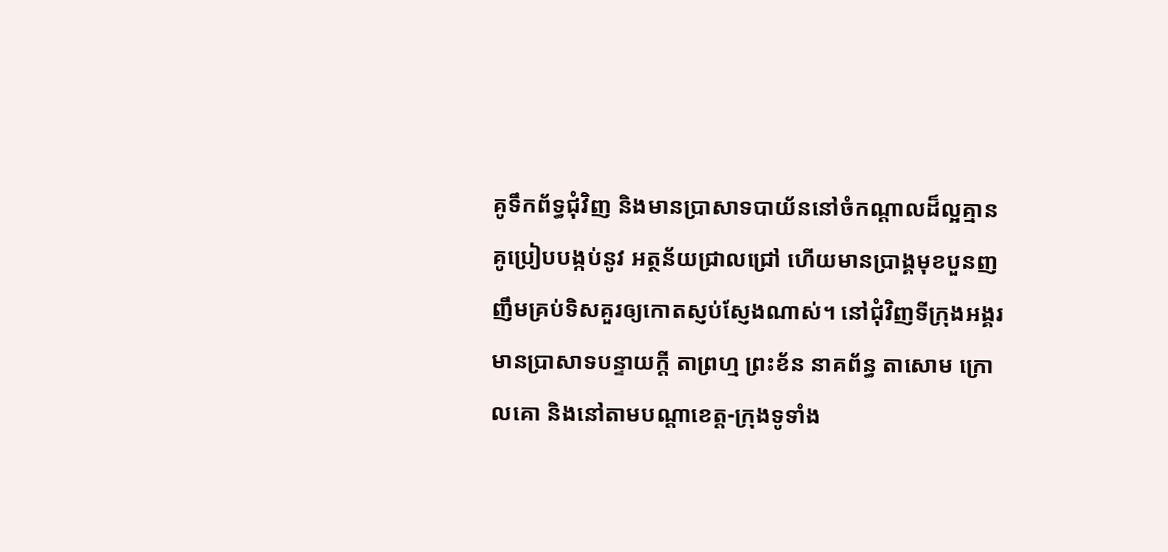គូទឹកព័ទ្ធជុំវិញ និងមានប្រាសាទបាយ័ននៅចំកណ្ដាលដ៏ល្អគ្មានគូប្រៀបបង្កប់នូវ អត្ថន័យជ្រាលជ្រៅ ហើយមានប្រាង្គមុខបួនញញឹមគ្រប់ទិសគួរឲ្យកោតស្ញប់ស្ញែងណាស់។ នៅជុំវិញទីក្រុងអង្គរមានប្រាសាទបន្ទាយក្ដី តាព្រហ្ម ព្រះខ័ន នាគព័ន្ធ តាសោម ក្រោលគោ និងនៅតាមបណ្ដាខេត្ត-ក្រុងទូទាំង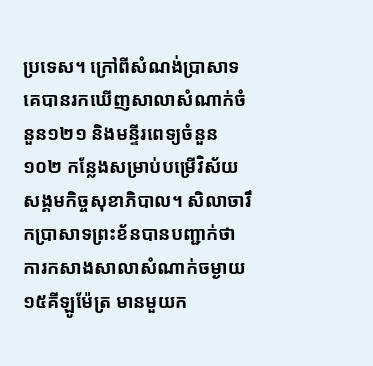ប្រទេស។ ក្រៅពីសំណង់ប្រាសាទគេបានរកឃើញសាលាសំណាក់ចំនួន១២១ និងមន្ទីរពេទ្យចំនួន១០២ កន្លែងសម្រាប់បម្រើវិស័យសង្គមកិច្ចសុខាភិបាល។ សិលាចារឹកប្រាសាទព្រះខ័នបានបញ្ជាក់ថា ការកសាងសាលាសំណាក់ចម្ងាយ១៥គីឡូម៉ែត្រ មានមួយក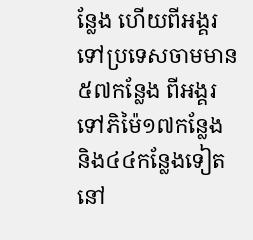ន្លែង ហើយពីអង្គរទៅប្រទេសចាមមាន ៥៧កន្លែង ពីអង្គរទៅភិម៉ៃ១៧កន្លែង និង៤៤កន្លែងទៀតនៅ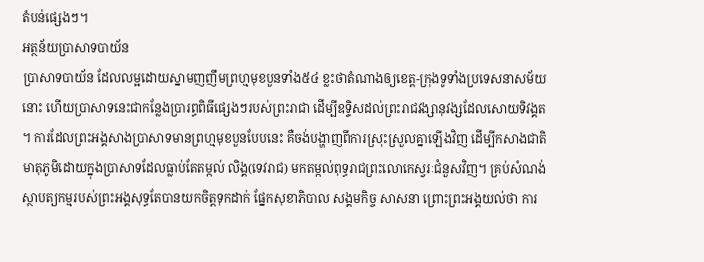តំបន់ផ្សេងៗ។
អត្ថន័យប្រាសាទបាយ័ន
ប្រាសាទបាយ័ន ដែលលម្អដោយស្នាមញញឹមព្រហ្មមុខបួនទាំង៥៤ ខ្លះថាតំណាងឲ្យខេត្ត-ក្រុងទូទាំងប្រទេសនាសម័យនោះ ហើយប្រាសាទនេះជាកន្លែងប្រារព្ធពិធីផ្សេងៗរបស់ព្រះរាជា ដើម្បីឧទ្ទិសដល់ព្រះរាជវង្សានុវង្សដែលសោយទិវង្គត ។ ការដែលព្រះអង្គសាងប្រាសាទមានព្រហ្មមុខបួនបែបនេះ គឺចង់បង្ហាញពីការស្រុះស្រួលគ្នាឡើងវិញ ដើម្បីកសាងជាតិមាតុភូមិដោយក្នុងប្រាសាទដែលធ្លាប់តែតម្កល់ លិង្គ(ទេវរាជ) មកតម្កល់ពុទ្ធរាជព្រះលោកេស្វរៈជំនួសវិញ។ គ្រប់សំណង់ស្ថាបត្យកម្មរបស់ព្រះអង្គសុទ្ធតែបានយកចិត្តទុកដាក់ ផ្នែកសុខាភិបាល សង្គមកិច្ច សាសនា ព្រោះព្រះអង្គយល់ថា ការ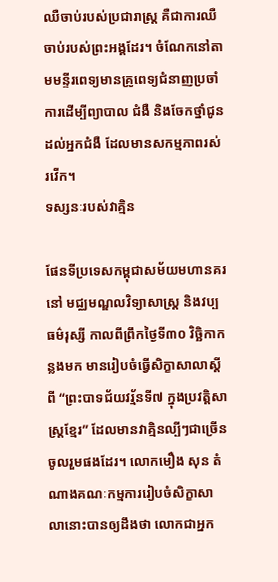ឈឺចាប់របស់ប្រជារាស្ត្រ គឺជាការឈឺចាប់របស់ព្រះអង្គដែរ។ ចំណែកនៅតាមមន្ទីរពេទ្យមានគ្រូពេទ្យជំនាញប្រចាំការដើម្បីព្យាបាល ជំងឺ និងចែកថ្នាំជូនដល់អ្នកជំងឺ ដែលមានសកម្មភាពរស់រវើក។
ទស្សនៈរបស់វាគ្មិន

ផែនទីប្រទេសកម្ពុជាសម័យមហានគរនៅ មជ្ឈមណ្ឌលវិទ្យាសាស្ត្រ និងវប្បធម៌រុស្សី កាលពីព្រឹកថ្ងៃទី៣០ វិច្ឆិកាកន្លងមក មានរៀបចំធ្វើសិក្ខាសាលាស្ដីពី “ព្រះបាទជ័យវរ្ម័នទី៧ ក្នុងប្រវត្តិសាស្ត្រខ្មែរ” ដែលមានវាគ្មិនល្បីៗជាច្រើនចូលរួមផងដែរ។ លោកមឿង សុន តំណាងគណៈកម្មការរៀបចំសិក្ខាសាលានោះបានឲ្យដឹងថា លោកជាអ្នក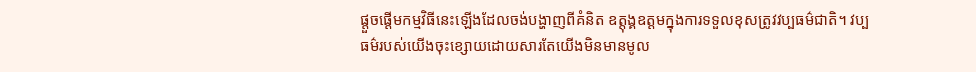ផ្ដួចផ្ដើមកម្មវិធីនេះឡើងដែលចង់បង្ហាញពីគំនិត ឧត្ដុង្គឧត្ដមក្នុងការទទួលខុសត្រូវវប្បធម៌ជាតិ។ វប្បធម៌របស់យើងចុះខ្សោយដោយសារតែយើងមិនមានមូល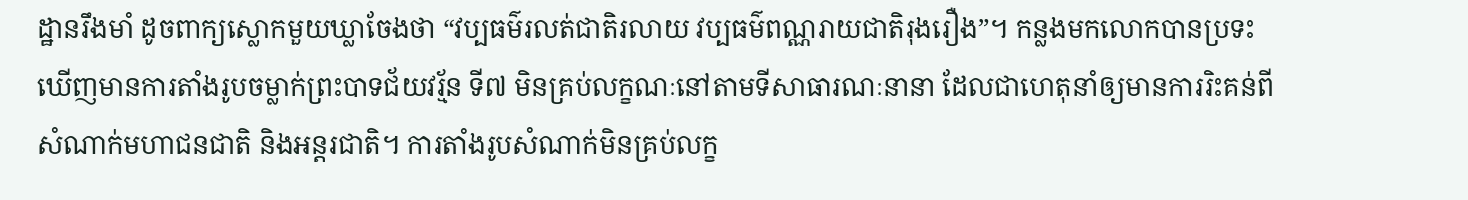ដ្ឋានរឹងមាំ ដូចពាក្យស្លោកមួយឃ្លាចែងថា “វប្បធម៌រលត់ជាតិរលាយ វប្បធម៌ពណ្ណរាយជាតិរុងរឿង”។ កន្លងមកលោកបានប្រទះឃើញមានការតាំងរូបចម្លាក់ព្រះបាទជ័យវរ្ម័ន ទី៧ មិនគ្រប់លក្ខណៈនៅតាមទីសាធារណៈនានា ដែលជាហេតុនាំឲ្យមានការរិះគន់ពីសំណាក់មហាជនជាតិ និងអន្តរជាតិ។ ការតាំងរូបសំណាក់មិនគ្រប់លក្ខ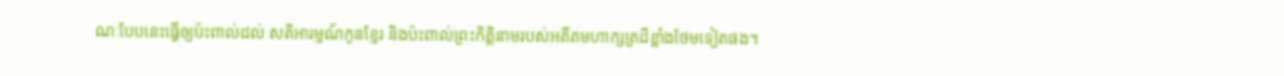ណៈបែបនេះធ្វើឲ្យប៉ះពាល់ដល់ សតិអារម្មណ៍កូនខ្មែរ និងប៉ះពាល់ព្រះកិត្តិនាមរបស់អតីតមហាក្សត្រដ៏ខ្លាំងថែមទៀតផង។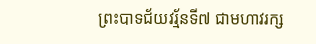ព្រះបាទជ័យវរ្ម័នទី៧ ជាមហាវរក្ស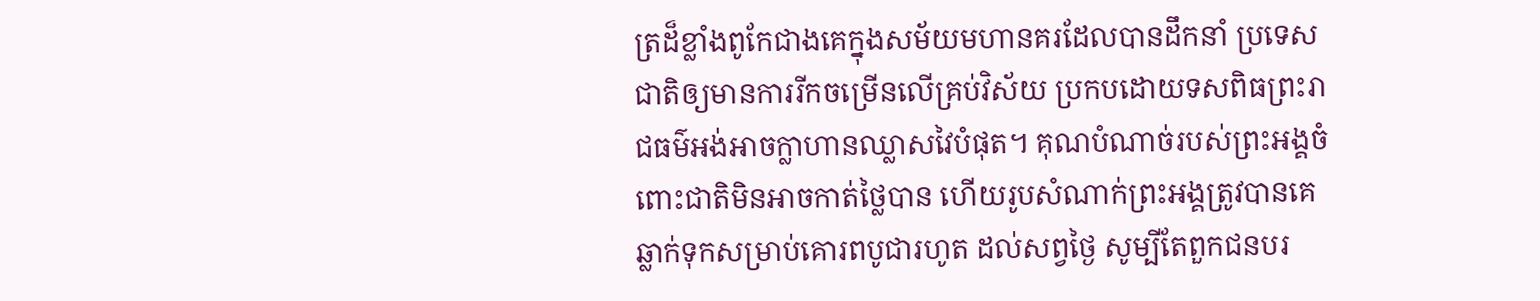ត្រដ៏ខ្លាំងពូកែជាងគេក្នុងសម័យមហានគរដែលបានដឹកនាំ ប្រទេសជាតិឲ្យមានការរីកចម្រើនលើគ្រប់វិស័យ ប្រកបដោយទសពិធព្រះរាជធម៌អង់អាចក្លាហានឈ្លាសវៃបំផុត។ គុណបំណាច់របស់ព្រះអង្គចំពោះជាតិមិនអាចកាត់ថ្លៃបាន ហើយរូបសំណាក់ព្រះអង្គត្រូវបានគេឆ្លាក់ទុកសម្រាប់គោរពបូជារហូត ដល់សព្វថ្ងៃ សូម្បីតែពួកជនបរ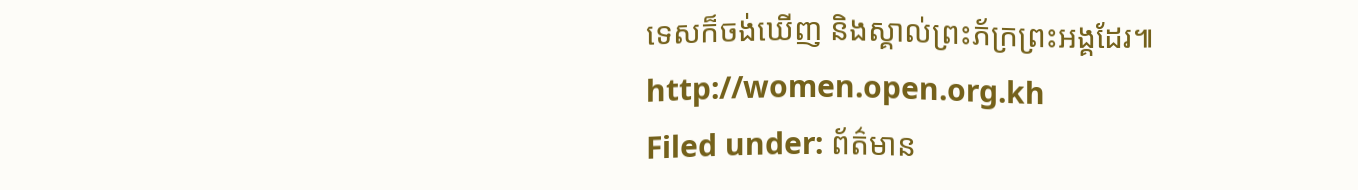ទេសក៏ចង់ឃើញ និងស្គាល់ព្រះភ័ក្រព្រះអង្គដែរ៕
http://women.open.org.kh
Filed under: ព័ត៌មាន